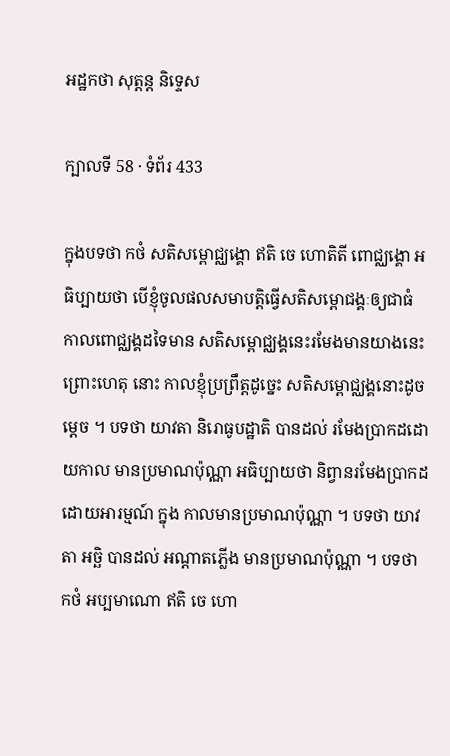អដ្ឋកថា សុត្តន្ត និទ្ទេស

ក្បាលទី 58 · ទំព័រ 433

ក្នុងបទថា កថំ សតិសម្ពោជ្ឈង្គោ ឥតិ ចេ ហោតិតី ពោជ្ឈង្គោ អធិប្បាយថា បើខ្ញុំចូលផលសមាបត្តិធ្វើសតិសម្ពោជង្គៈឲ្យជាធំ កាលពោជ្ឈង្គដទៃមាន សតិសម្ពោជ្ឈង្គនេះរមែងមានយាងនេះ ព្រោះហេតុ នោះ កាលខ្ញុំប្រព្រឹត្តដូច្នេះ សតិសម្ពោជ្ឈង្គនោះដូចម្តេច ។ បទថា យាវតា និរោធូបដ្ឋាតិ បានដល់ រមែងប្រាកដដោយកាល មានប្រមាណប៉ុណ្ណា អធិប្បាយថា និព្វានរមែងប្រាកដដោយអារម្មណ៍ ក្នុង កាលមានប្រមាណប៉ុណ្ណា ។ បទថា យាវតា អច្ឆិ បានដល់ អណ្តាតភ្លើង មានប្រមាណប៉ុណ្ណា ។ បទថា កថំ អប្បមាណោ ឥតិ ចេ ហោ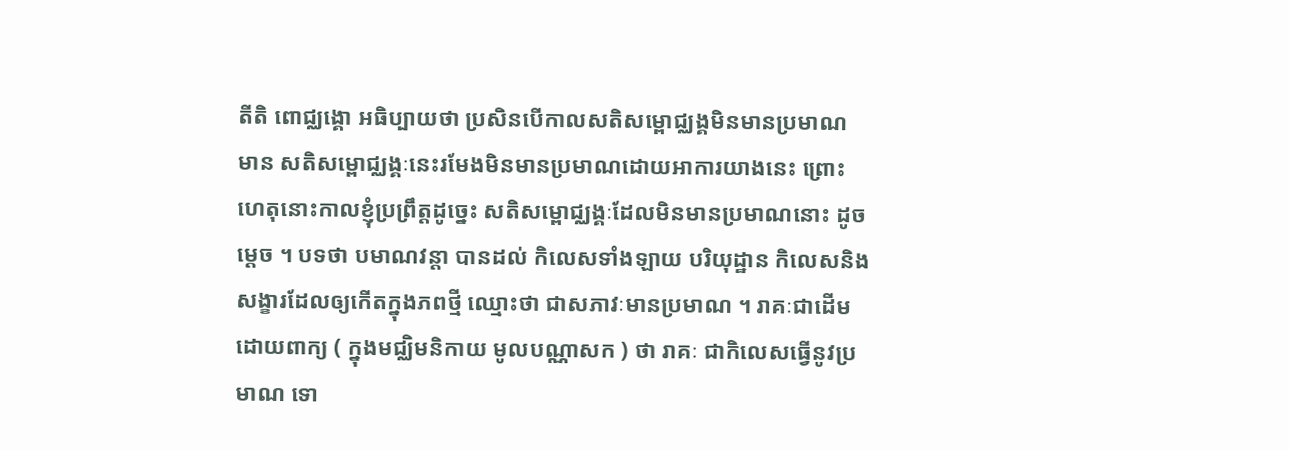តីតិ ពោជ្ឈង្គោ អធិប្បាយថា ប្រសិនបើកាលសតិសម្ពោជ្ឈង្គមិនមានប្រមាណ មាន សតិសម្ពោជ្ឈង្គៈនេះរមែងមិនមានប្រមាណដោយអាការយាងនេះ ព្រោះ ហេតុនោះកាលខ្ញុំប្រព្រឹត្តដូច្នេះ សតិសម្ពោជ្ឈង្គៈដែលមិនមានប្រមាណនោះ ដូចម្តេច ។ បទថា បមាណវន្តា បានដល់ កិលេសទាំងឡាយ បរិយុដ្ឋាន កិលេសនិងសង្ខារដែលឲ្យកើតក្នុងភពថ្មី ឈ្មោះថា ជាសភាវៈមានប្រមាណ ។ រាគៈជាដើម ដោយពាក្យ ( ក្នុងមជ្ឈិមនិកាយ មូលបណ្ណាសក ) ថា រាគៈ ជាកិលេសធ្វើនូវប្រមាណ ទោ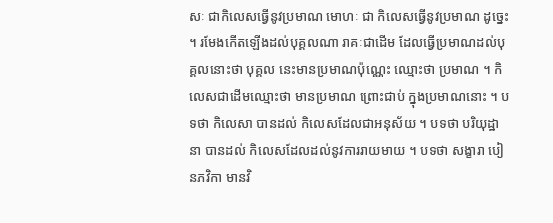សៈ ជាកិលេសធ្វើនូវប្រមាណ មោហៈ ជា កិលេសធ្វើនូវប្រមាណ ដូច្នេះ ។ រមែងកើតឡើងដល់បុគ្គលណា រាគៈជាដើម ដែលធ្វើប្រមាណដល់បុគ្គលនោះថា បុគ្គល នេះមានប្រមាណប៉ុណ្ណេះ ឈ្មោះថា ប្រមាណ ។ កិលេសជាដើមឈ្មោះថា មានប្រមាណ ព្រោះជាប់ ក្នុងប្រមាណនោះ ។ បទថា កិលេសា បានដល់ កិលេសដែលជាអនុស័យ ។ បទថា បរិយុដ្ឋានា បានដល់ កិលេសដែលដល់នូវការរាយមាយ ។ បទថា សង្ខារា បៀនភវិកា មានវិ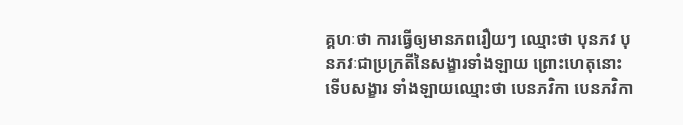គ្គហៈថា ការធ្វើឲ្យមានភពរឿយៗ ឈ្មោះថា បុនភវ បុនភវៈជាប្រក្រតីនៃសង្ខារទាំងឡាយ ព្រោះហេតុនោះ ទើបសង្ខារ ទាំងឡាយឈ្មោះថា បេនភវិកា បេនភវិកា